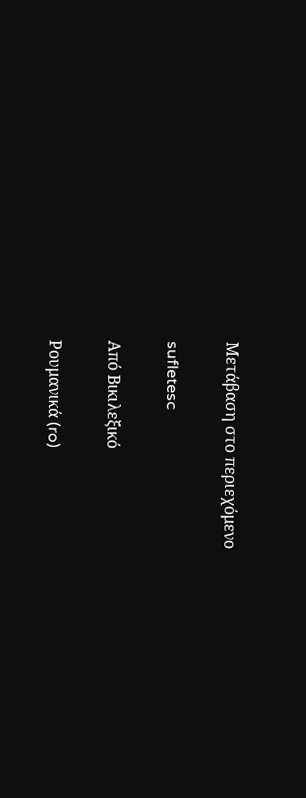Μετάβαση στο περιεχόμενο

sufletesc

Από Βικιλεξικό

Ρουμανικά (ro)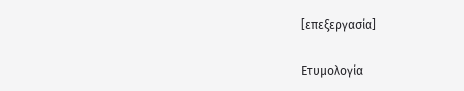[επεξεργασία]

Ετυμολογία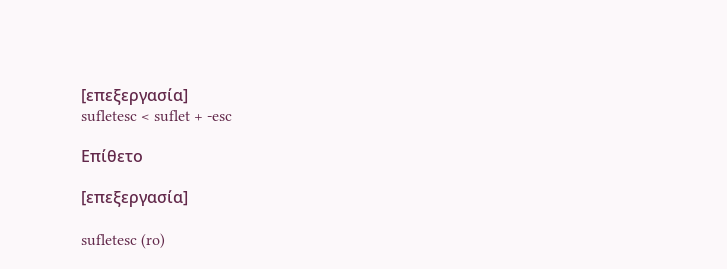[επεξεργασία]
sufletesc < suflet + -esc

Επίθετο

[επεξεργασία]

sufletesc (ro)